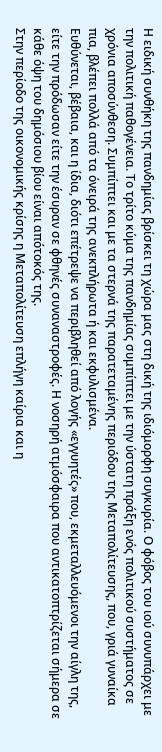Η ειδική συνθήκη της πανδημίας βρίσκει τη χώρα μας στη δική της ιδιόμορφη συγκυρία. Ο φόβος του ιού συνυπάρχει με την πολιτική παθογένεια. Το τρίτο κύμα της πανδημίας συμπίπτει με την ύστατη πράξη ενός πολιτικού συστήματος σε χρόνια αποσύνθεση. Συμπίπτει και με τα στερνά της παρατεταμένης περιόδου της Μεταπολίτευσης, που, γριά γυναίκα πια, βλέπει πολλά από τα όνειρά της ανεκπλήρωτα ή και εκφυλισμένα.
Ευθύνεται, βέβαια, και η ίδια, διότι επέτρεψε να περιβληθεί από λογής «εγγυητές» που, εκμεταλλευόμενοι την αίγλη της, είτε την πρόδωσαν είτε την έσυραν σε φθηνές συναναστροφές. Η νοσηρή ατμόσφαιρα που αντικατοπτρίζεται σήμερα σε κάθε όψη του δημόσιου βίου είναι απότοκός της.
Στην περίοδο της οικονομικής κρίσης η Μεταπολίτευση επλήγη καίρια και η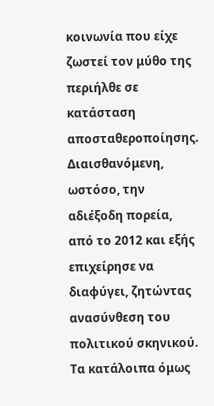κοινωνία που είχε ζωστεί τον μύθο της περιήλθε σε κατάσταση αποσταθεροποίησης. Διαισθανόμενη, ωστόσο, την αδιέξοδη πορεία, από το 2012 και εξής επιχείρησε να διαφύγει, ζητώντας ανασύνθεση του πολιτικού σκηνικού. Τα κατάλοιπα όμως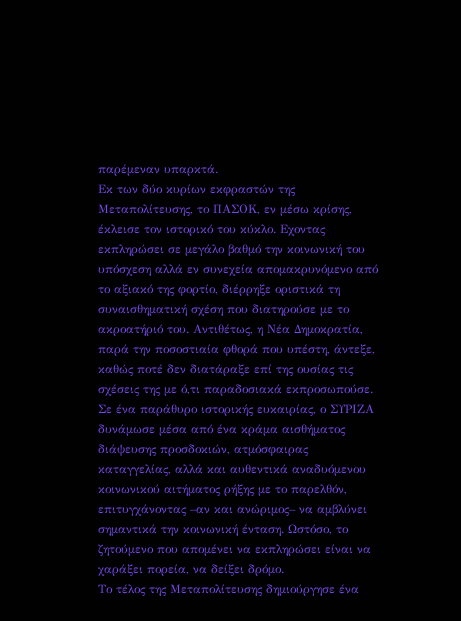παρέμεναν υπαρκτά.
Εκ των δύο κυρίων εκφραστών της Μεταπολίτευσης, το ΠΑΣΟΚ, εν μέσω κρίσης, έκλεισε τον ιστορικό του κύκλο. Εχοντας εκπληρώσει σε μεγάλο βαθμό την κοινωνική του υπόσχεση αλλά εν συνεχεία απομακρυνόμενο από το αξιακό της φορτίο, διέρρηξε οριστικά τη συναισθηματική σχέση που διατηρούσε με το ακροατήριό του. Αντιθέτως, η Νέα Δημοκρατία, παρά την ποσοστιαία φθορά που υπέστη, άντεξε, καθώς ποτέ δεν διατάραξε επί της ουσίας τις σχέσεις της με ό,τι παραδοσιακά εκπροσωπούσε. Σε ένα παράθυρο ιστορικής ευκαιρίας, ο ΣΥΡΙΖΑ δυνάμωσε μέσα από ένα κράμα αισθήματος διάψευσης προσδοκιών, ατμόσφαιρας καταγγελίας, αλλά και αυθεντικά αναδυόμενου κοινωνικού αιτήματος ρήξης με το παρελθόν, επιτυγχάνοντας –αν και ανώριμος– να αμβλύνει σημαντικά την κοινωνική ένταση. Ωστόσο, το ζητούμενο που απομένει να εκπληρώσει είναι να χαράξει πορεία, να δείξει δρόμο.
Το τέλος της Μεταπολίτευσης δημιούργησε ένα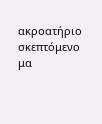ακροατήριο σκεπτόμενο μα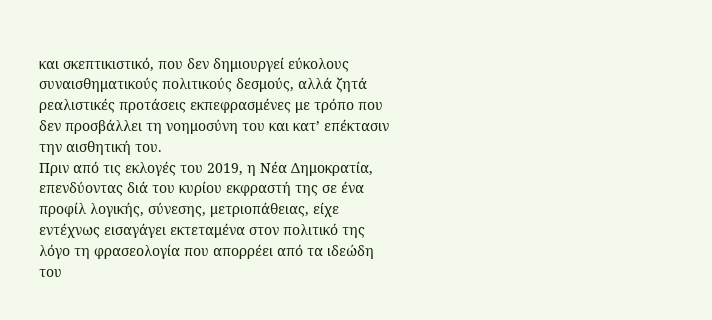και σκεπτικιστικό, που δεν δημιουργεί εύκολους συναισθηματικούς πολιτικούς δεσμούς, αλλά ζητά ρεαλιστικές προτάσεις εκπεφρασμένες με τρόπο που δεν προσβάλλει τη νοημοσύνη του και κατ’ επέκτασιν την αισθητική του.
Πριν από τις εκλογές του 2019, η Νέα Δημοκρατία, επενδύοντας διά του κυρίου εκφραστή της σε ένα προφίλ λογικής, σύνεσης, μετριοπάθειας, είχε εντέχνως εισαγάγει εκτεταμένα στον πολιτικό της λόγο τη φρασεολογία που απορρέει από τα ιδεώδη του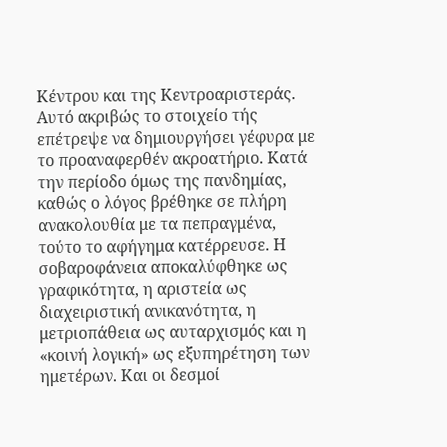Κέντρου και της Κεντροαριστεράς. Αυτό ακριβώς το στοιχείο τής επέτρεψε να δημιουργήσει γέφυρα με το προαναφερθέν ακροατήριο. Κατά την περίοδο όμως της πανδημίας, καθώς ο λόγος βρέθηκε σε πλήρη ανακολουθία με τα πεπραγμένα, τούτο το αφήγημα κατέρρευσε. Η σοβαροφάνεια αποκαλύφθηκε ως γραφικότητα, η αριστεία ως διαχειριστική ανικανότητα, η μετριοπάθεια ως αυταρχισμός και η «κοινή λογική» ως εξυπηρέτηση των ημετέρων. Και οι δεσμοί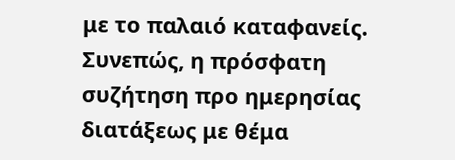με το παλαιό καταφανείς.
Συνεπώς, η πρόσφατη συζήτηση προ ημερησίας διατάξεως με θέμα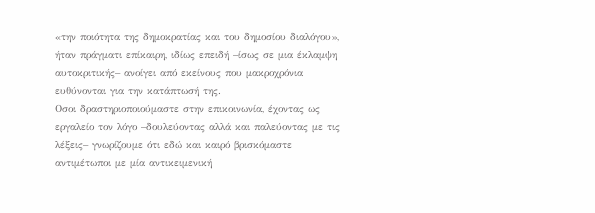«την ποιότητα της δημοκρατίας και του δημοσίου διαλόγου», ήταν πράγματι επίκαιρη, ιδίως επειδή –ίσως σε μια έκλαμψη αυτοκριτικής– ανοίγει από εκείνους που μακροχρόνια ευθύνονται για την κατάπτωσή της.
Οσοι δραστηριοποιούμαστε στην επικοινωνία, έχοντας ως εργαλείο τον λόγο –δουλεύοντας αλλά και παλεύοντας με τις λέξεις– γνωρίζουμε ότι εδώ και καιρό βρισκόμαστε αντιμέτωποι με μία αντικειμενική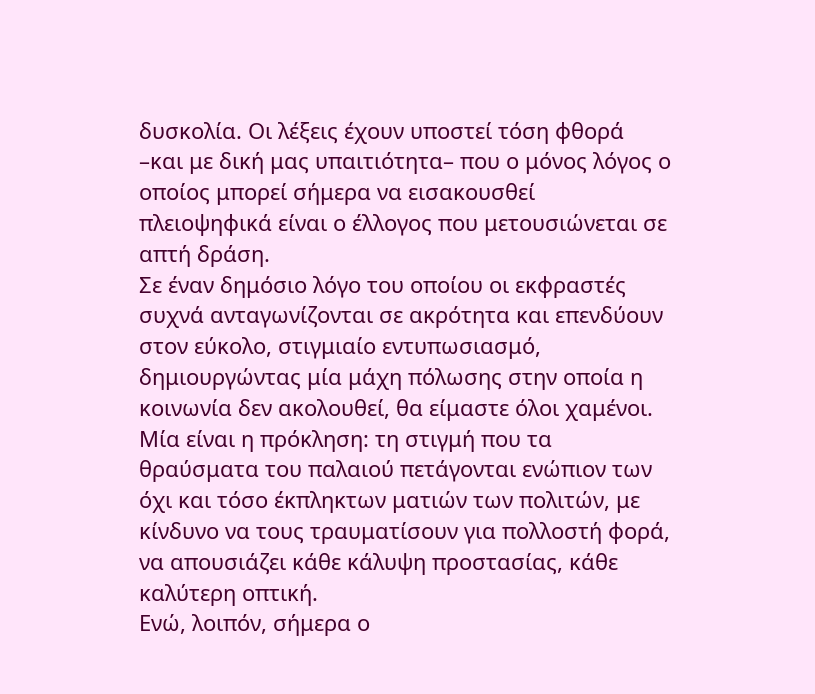δυσκολία. Οι λέξεις έχουν υποστεί τόση φθορά –και με δική μας υπαιτιότητα– που ο μόνος λόγος ο οποίος μπορεί σήμερα να εισακουσθεί πλειοψηφικά είναι ο έλλογος που μετουσιώνεται σε απτή δράση.
Σε έναν δημόσιο λόγο του οποίου οι εκφραστές συχνά ανταγωνίζονται σε ακρότητα και επενδύουν στον εύκολο, στιγμιαίο εντυπωσιασμό, δημιουργώντας μία μάχη πόλωσης στην οποία η κοινωνία δεν ακολουθεί, θα είμαστε όλοι χαμένοι. Μία είναι η πρόκληση: τη στιγμή που τα θραύσματα του παλαιού πετάγονται ενώπιον των όχι και τόσο έκπληκτων ματιών των πολιτών, με κίνδυνο να τους τραυματίσουν για πολλοστή φορά, να απουσιάζει κάθε κάλυψη προστασίας, κάθε καλύτερη οπτική.
Ενώ, λοιπόν, σήμερα ο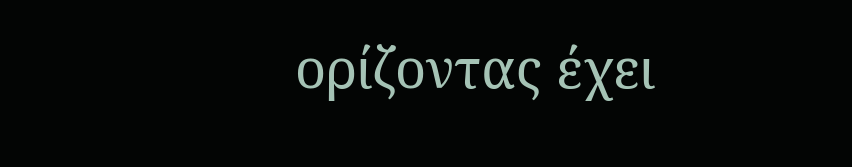ορίζοντας έχει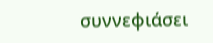συννεφιάσει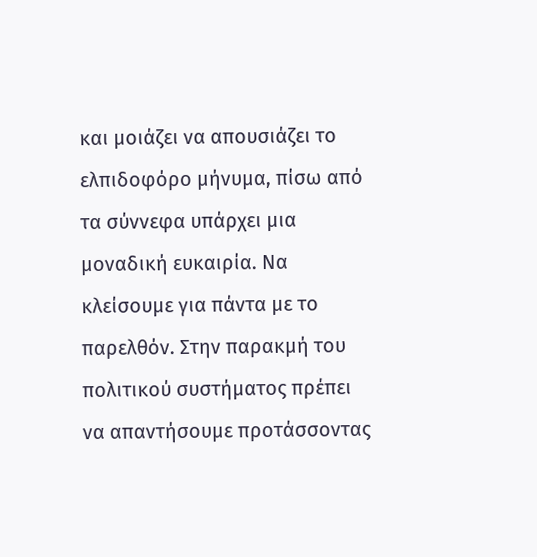και μοιάζει να απουσιάζει το ελπιδοφόρο μήνυμα, πίσω από τα σύννεφα υπάρχει μια μοναδική ευκαιρία. Να κλείσουμε για πάντα με το παρελθόν. Στην παρακμή του πολιτικού συστήματος πρέπει να απαντήσουμε προτάσσοντας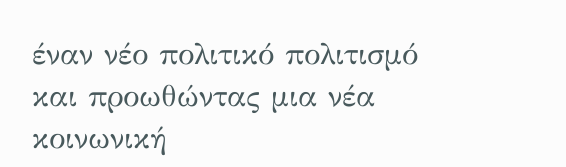έναν νέο πολιτικό πολιτισμό και προωθώντας μια νέα κοινωνική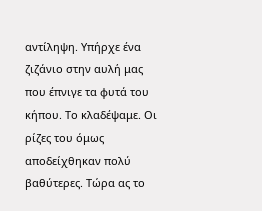αντίληψη. Υπήρχε ένα ζιζάνιο στην αυλή μας που έπνιγε τα φυτά του κήπου. Το κλαδέψαμε. Οι ρίζες του όμως αποδείχθηκαν πολύ βαθύτερες. Τώρα ας το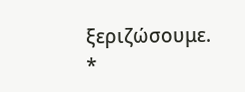ξεριζώσουμε.
*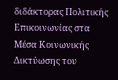διδάκτορας Πολιτικής Επικοινωνίας στα Μέσα Κοινωνικής Δικτύωσης του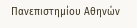Πανεπιστημίου Αθηνών